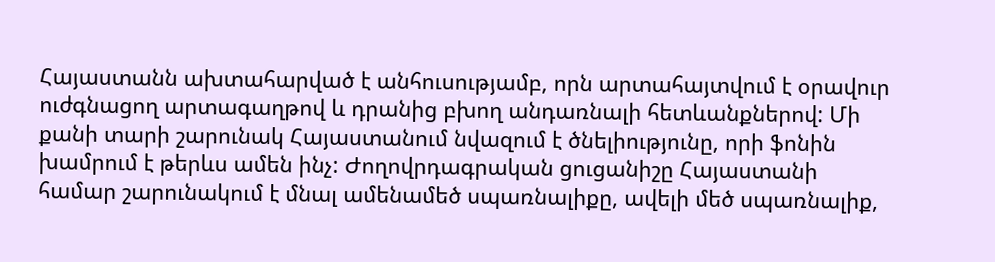Հայաստանն ախտահարված է անհուսությամբ, որն արտահայտվում է օրավուր ուժգնացող արտագաղթով և դրանից բխող անդառնալի հետևանքներով: Մի քանի տարի շարունակ Հայաստանում նվազում է ծնելիությունը, որի ֆոնին խամրում է թերևս ամեն ինչ: Ժողովրդագրական ցուցանիշը Հայաստանի համար շարունակում է մնալ ամենամեծ սպառնալիքը, ավելի մեծ սպառնալիք,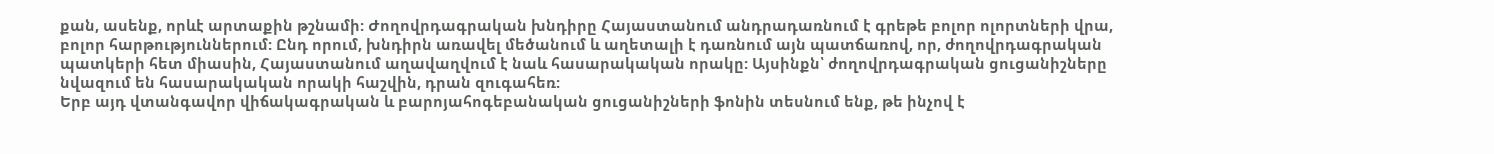քան, ասենք, որևէ արտաքին թշնամի: Ժողովրդագրական խնդիրը Հայաստանում անդրադառնում է գրեթե բոլոր ոլորտների վրա, բոլոր հարթություններում: Ընդ որում, խնդիրն առավել մեծանում և աղետալի է դառնում այն պատճառով, որ, ժողովրդագրական պատկերի հետ միասին, Հայաստանում աղավաղվում է նաև հասարակական որակը: Այսինքն՝ ժողովրդագրական ցուցանիշները նվազում են հասարակական որակի հաշվին, դրան զուգահեռ:
Երբ այդ վտանգավոր վիճակագրական և բարոյահոգեբանական ցուցանիշների ֆոնին տեսնում ենք, թե ինչով է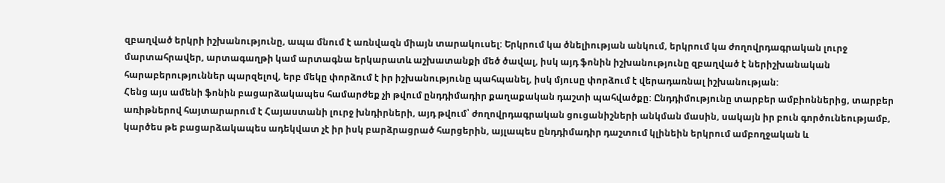զբաղված երկրի իշխանությունը, ապա մնում է առնվազն միայն տարակուսել: Երկրում կա ծնելիության անկում, երկրում կա ժողովրդագրական լուրջ մարտահրավեր, արտագաղթի կամ արտագնա երկարատև աշխատանքի մեծ ծավալ, իսկ այդ ֆոնին իշխանությունը զբաղված է ներիշխանական հարաբերություններ պարզելով, երբ մեկը փորձում է իր իշխանությունը պահպանել, իսկ մյուսը փորձում է վերադառնալ իշխանության:
Հենց այս ամենի ֆոնին բացարձակապես համարժեք չի թվում ընդդիմադիր քաղաքական դաշտի պահվածքը: Ընդդիմությունը տարբեր ամբիոններից, տարբեր առիթներով հայտարարում է Հայաստանի լուրջ խնդիրների, այդ թվում՝ ժողովրդագրական ցուցանիշների անկման մասին, սակայն իր բուն գործունեությամբ, կարծես թե բացարձակապես ադեկվատ չէ իր իսկ բարձրացրած հարցերին, այլապես ընդդիմադիր դաշտում կլինեին երկրում ամբողջական և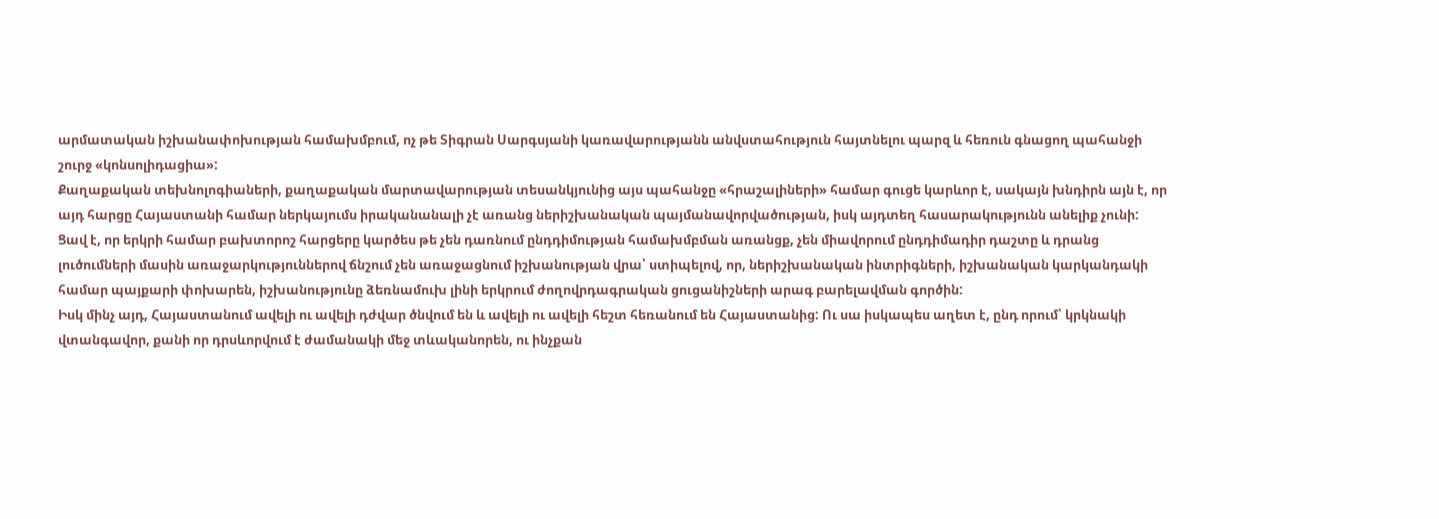արմատական իշխանափոխության համախմբում, ոչ թե Տիգրան Սարգսյանի կառավարությանն անվստահություն հայտնելու պարզ և հեռուն գնացող պահանջի շուրջ «կոնսոլիդացիա»:
Քաղաքական տեխնոլոգիաների, քաղաքական մարտավարության տեսանկյունից այս պահանջը «հրաշալիների» համար գուցե կարևոր է, սակայն խնդիրն այն է, որ այդ հարցը Հայաստանի համար ներկայումս իրականանալի չէ առանց ներիշխանական պայմանավորվածության, իսկ այդտեղ հասարակությունն անելիք չունի:
Ցավ է, որ երկրի համար բախտորոշ հարցերը կարծես թե չեն դառնում ընդդիմության համախմբման առանցք, չեն միավորում ընդդիմադիր դաշտը և դրանց լուծումների մասին առաջարկություններով ճնշում չեն առաջացնում իշխանության վրա՝ ստիպելով, որ, ներիշխանական ինտրիգների, իշխանական կարկանդակի համար պայքարի փոխարեն, իշխանությունը ձեռնամուխ լինի երկրում ժողովրդագրական ցուցանիշների արագ բարելավման գործին:
Իսկ մինչ այդ, Հայաստանում ավելի ու ավելի դժվար ծնվում են և ավելի ու ավելի հեշտ հեռանում են Հայաստանից: Ու սա իսկապես աղետ է, ընդ որում՝ կրկնակի վտանգավոր, քանի որ դրսևորվում է ժամանակի մեջ տևականորեն, ու ինչքան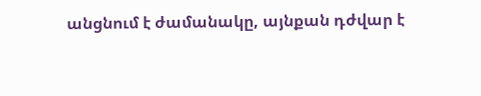անցնում է ժամանակը, այնքան դժվար է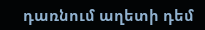դառնում աղետի դեմ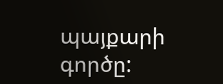պայքարի գործը: